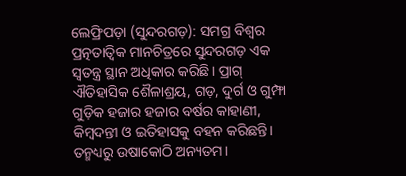ଲେଫ୍ରିପଡ଼ା (ସୁନ୍ଦରଗଡ଼): ସମଗ୍ର ବିଶ୍ବର ପ୍ରତ୍ନତାତ୍ବିକ ମାନଚିତ୍ରରେ ସୁନ୍ଦରଗଡ଼ ଏକ ସ୍ବତନ୍ତ୍ର ସ୍ଥାନ ଅଧିକାର କରିଛି। ପ୍ରାଗ୍ ଐତିହାସିକ ଶୈଳାଶ୍ରୟ, ଗଡ଼, ଦୁର୍ଗ ଓ ଗୁମ୍ଫା ଗୁଡ଼ିକ ହଜାର ହଜାର ବର୍ଷର କାହାଣୀ, କିମ୍ବଦନ୍ତୀ ଓ ଇତିହାସକୁ ବହନ କରିଛନ୍ତି। ତନ୍ମଧ୍ୟରୁ ଉଷାକୋଠି ଅନ୍ୟତମ।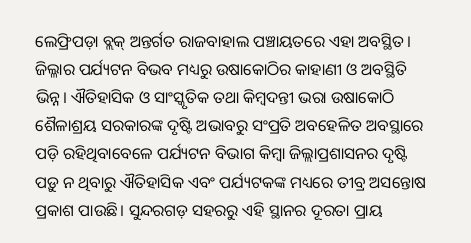ଲେଫ୍ରିପଡ଼ା ବ୍ଲକ୍ ଅନ୍ତର୍ଗତ ରାଜବାହାଲ ପଞ୍ଚାୟତରେ ଏହା ଅବସ୍ଥିତ। ଜିଲ୍ଳାର ପର୍ଯ୍ୟଟନ ବିଭବ ମଧ୍ୟରୁ ଉଷାକୋଠିର କାହାଣୀ ଓ ଅବସ୍ଥିତି ଭିନ୍ନ। ଐତିହାସିକ ଓ ସାଂସ୍କୃତିକ ତଥା କିମ୍ବଦନ୍ତୀ ଭରା ଉଷାକୋଠି ଶୈଳାଶ୍ରୟ ସରକାରଙ୍କ ଦୃଷ୍ଟି ଅଭାବରୁ ସଂପ୍ରତି ଅବହେଳିତ ଅବସ୍ଥାରେ ପଡ଼ି ରହିଥିବାବେଳେ ପର୍ଯ୍ୟଟନ ବିଭାଗ କିମ୍ବା ଜିଲ୍ଲାପ୍ରଶାସନର ଦୃଷ୍ଟି ପଡ଼ୁ ନ ଥିବାରୁ ଐତିହାସିକ ଏବଂ ପର୍ଯ୍ୟଟକଙ୍କ ମଧ୍ୟରେ ତୀବ୍ର ଅସନ୍ତୋଷ ପ୍ରକାଶ ପାଉଛି। ସୁନ୍ଦରଗଡ଼ ସହରରୁ ଏହି ସ୍ଥାନର ଦୂରତା ପ୍ରାୟ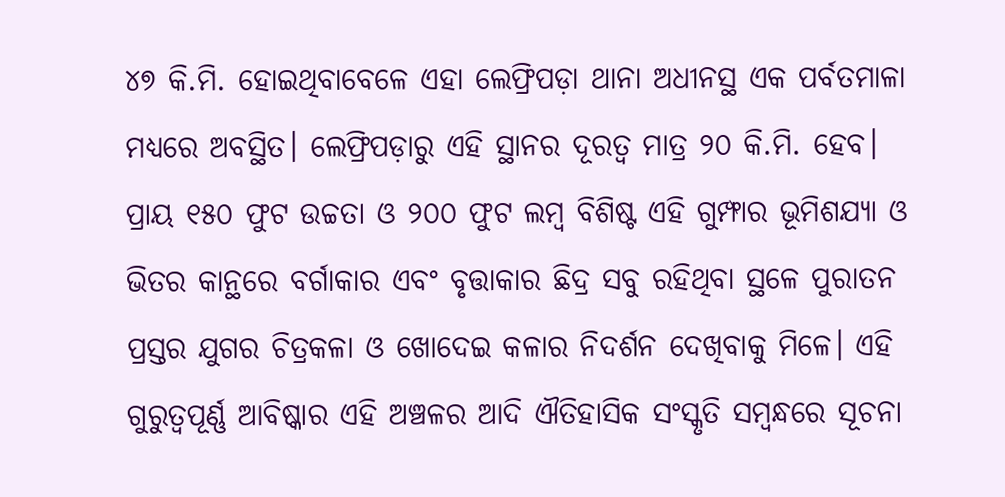୪୭ କି.ମି. ହୋଇଥିବାବେଳେ ଏହା ଲେଫ୍ରିପଡ଼ା ଥାନା ଅଧୀନସ୍ଥ ଏକ ପର୍ବତମାଳା ମଧ୍ୟରେ ଅବସ୍ଥିତ। ଲେଫ୍ରିପଡ଼ାରୁ ଏହି ସ୍ଥାନର ଦୂରତ୍ବ ମାତ୍ର ୨୦ କି.ମି. ହେବ। ପ୍ରାୟ ୧୫୦ ଫୁଟ ଉଚ୍ଚତା ଓ ୨୦୦ ଫୁଟ ଲମ୍ବ ବିଶିଷ୍ଟ ଏହି ଗୁମ୍ଫାର ଭୂମିଶଯ୍ୟା ଓ ଭିତର କାନ୍ଥରେ ବର୍ଗାକାର ଏବଂ ବୃତ୍ତାକାର ଛିଦ୍ର ସବୁ ରହିଥିବା ସ୍ଥଳେ ପୁରାତନ ପ୍ରସ୍ତର ଯୁଗର ଚିତ୍ରକଳା ଓ ଖୋଦେଇ କଳାର ନିଦର୍ଶନ ଦେଖିବାକୁ ମିଳେ। ଏହି ଗୁରୁତ୍ବପୂର୍ଣ୍ଣ ଆବିଷ୍କାର ଏହି ଅଞ୍ଚଳର ଆଦି ଐତିହାସିକ ସଂସ୍କୃତି ସମ୍ବନ୍ଧରେ ସୂଚନା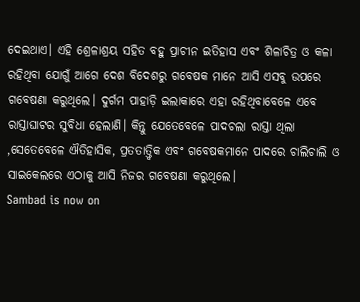ଦେଇଥାଏ। ଏହି ଶ୍ରେଳାଶ୍ରୟ ସହିତ ବହୁ ପ୍ରାଚୀନ ଇତିହାସ ଏବଂ ଶିଳାଚିତ୍ର ଓ କଳା ରହିଥିବା ଯୋଗୁଁ ଆଗେ ଦେଶ ବିଦେଶରୁ ଗବେଷକ ମାନେ ଆସି ଏସବୁ ଉପରେ ଗବେଷଣା କରୁଥିଲେ। ଦୁର୍ଗମ ପାହାଡ଼ି ଇଲାକାରେ ଏହା ରହିଥିବାବେଳେ ଏବେ ରାସ୍ତାଘାଟର ସୁବିଧା ହେଲାଣି। କିନ୍ତୁ ଯେତେବେଳେ ପାଦଚଲା ରାସ୍ତା ଥିଲା ,ସେତେବେଳେ ଐତିହାସିକ, ପ୍ରତତାତ୍ତ୍ବିକ ଏବଂ ଗବେଷକମାନେ ପାଦରେ ଚାଲିଚାଲି ଓ ସାଇକେଲରେ ଏଠାକୁ ଆସି ନିଜର ଗବେଷଣା କରୁଥିଲେ।
Sambad is now on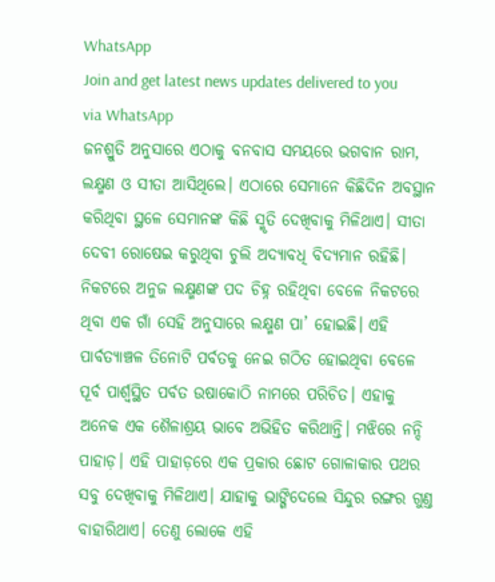WhatsApp
Join and get latest news updates delivered to you via WhatsApp
ଜନଶ୍ରୁତି ଅନୁସାରେ ଏଠାକୁ ବନବାସ ସମୟରେ ଭଗବାନ ରାମ, ଲକ୍ଷ୍ମଣ ଓ ସୀତା ଆସିଥିଲେ। ଏଠାରେ ସେମାନେ କିଛିଦିନ ଅବସ୍ଥାନ କରିଥିବା ସ୍ଥଳେ ସେମାନଙ୍କ କିଛି ସ୍ମୃତି ଦେଖିବାକୁ ମିଳିଥାଏ। ସୀତା ଦେବୀ ରୋଷେଇ କରୁଥିବା ଚୁଲି ଅଦ୍ୟାବଧି ବିଦ୍ୟମାନ ରହିଛି। ନିକଟରେ ଅନୁଜ ଲକ୍ଷ୍ମଣଙ୍କ ପଦ ଚିହ୍ନ ରହିଥିବା ବେଳେ ନିକଟରେ ଥିବା ଏକ ଗାଁ ସେହି ଅନୁସାରେ ଲକ୍ଷ୍ମଣ ପା’ ହୋଇଛି। ଏହି ପାର୍ବତ୍ୟାଞ୍ଚଳ ତିନୋଟି ପର୍ବତକୁ ନେଇ ଗଠିତ ହୋଇଥିବା ବେଳେ ପୂର୍ବ ପାର୍ଶ୍ବସ୍ଥିତ ପର୍ବତ ଉଷାକୋଠି ନାମରେ ପରିଚିତ। ଏହାକୁ ଅନେକ ଏକ ଶୈଳାଶ୍ରୟ ଭାବେ ଅଭିହିତ କରିଥାନ୍ତି। ମଝିରେ ନନ୍ଦି ପାହାଡ଼। ଏହି ପାହାଡ଼ରେ ଏକ ପ୍ରକାର ଛୋଟ ଗୋଳାକାର ପଥର ସବୁ ଦେଖିବାକୁ ମିଳିଥାଏ। ଯାହାକୁ ଭାଙ୍ଗିଦେଲେ ସିନ୍ଦୁର ରଙ୍ଗର ଗୁଣ୍ତ ବାହାରିଥାଏ। ତେଣୁ ଲୋକେ ଏହି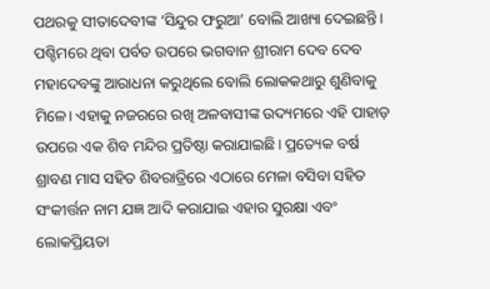ପଥରକୁ ସୀତାଦେବୀଙ୍କ ‘ସିନ୍ଦୁର ଫରୁଆ’ ବୋଲି ଆଖ୍ୟା ଦେଇଛନ୍ତି।
ପଶ୍ଚିମରେ ଥିବା ପର୍ବତ ଉପରେ ଭଗବାନ ଶ୍ରୀରାମ ଦେବ ଦେବ ମହାଦେବଙ୍କୁ ଆରାଧନା କରୁଥିଲେ ବୋଲି ଲୋକକଥାରୁ ଶୁଣିବାକୁ ମିଳେ। ଏହାକୁ ନଜରରେ ରଖି ଅଳବାସୀଙ୍କ ଉଦ୍ୟମରେ ଏହି ପାହାଡ଼ ଉପରେ ଏକ ଶିବ ମନ୍ଦିର ପ୍ରତିଷ୍ଠା କରାଯାଇଛି। ପ୍ରତ୍ୟେକ ବର୍ଷ ଶ୍ରାବଣ ମାସ ସହିତ ଶିବରାତ୍ରିରେ ଏଠାରେ ମେଳା ବସିବା ସହିତ ସଂକୀର୍ତ୍ତନ ନାମ ଯଜ୍ଞ ଆଦି କରାଯାଇ ଏହାର ସୁରକ୍ଷା ଏବଂ ଲୋକପ୍ରିୟତା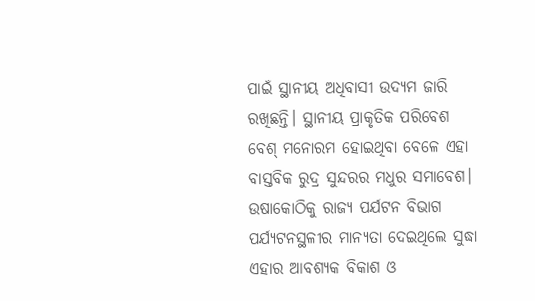ପାଇଁ ସ୍ଥାନୀୟ ଅଧିବାସୀ ଉଦ୍ୟମ ଜାରି ରଖିଛନ୍ତି। ସ୍ଥାନୀୟ ପ୍ରାକୃତିକ ପରିବେଶ ବେଶ୍ ମନୋରମ ହୋଇଥିବା ବେଳେ ଏହା ବାସ୍ତବିକ ରୁଦ୍ର ସୁନ୍ଦରର ମଧୁର ସମାବେଶ। ଉଷାକୋଠିକୁ ରାଜ୍ୟ ପର୍ଯଟନ ବିଭାଗ ପର୍ଯ୍ୟଟନସ୍ଥଳୀର ମାନ୍ୟତା ଦେଇଥିଲେ ସୁଦ୍ଧା ଏହାର ଆବଶ୍ୟକ ବିକାଶ ଓ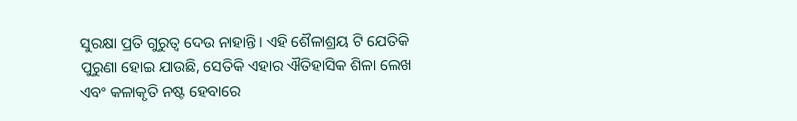ସୁରକ୍ଷା ପ୍ରତି ଗୁରୁତ୍ବ ଦେଉ ନାହାନ୍ତି। ଏହି ଶୈଳାଶ୍ରୟ ଟି ଯେତିକି ପୁରୁଣା ହୋଇ ଯାଉଛି, ସେତିକି ଏହାର ଐତିହାସିକ ଶିଳା ଲେଖ ଏବଂ କଳାକୃତି ନଷ୍ଟ ହେବାରେ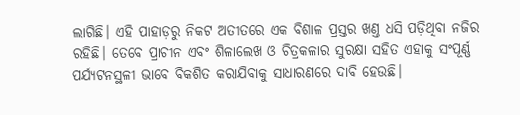ଲାଗିଛି। ଏହି ପାହାଡ଼ରୁ ନିକଟ ଅତୀତରେ ଏକ ବିଶାଳ ପ୍ରସ୍ତର ଖଣ୍ତ ଧସି ପଡ଼ିଥିବା ନଜିର ରହିଛି। ତେବେ ପ୍ରାଚୀନ ଏବଂ ଶିଳାଲେଖ ଓ ଚିତ୍ରକଳାର ସୁରକ୍ଷା ସହିତ ଏହାକୁ ସଂପୂର୍ଣ୍ଣ ପର୍ଯ୍ୟଟନସ୍ଥଳୀ ଭାବେ ବିକଶିତ କରାଯିବାକୁ ସାଧାରଣରେ ଦାବି ହେଉଛି।